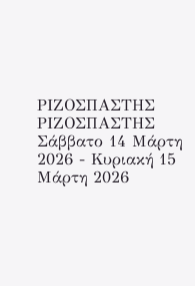ΡΙΖΟΣΠΑΣΤΗΣ
ΡΙΖΟΣΠΑΣΤΗΣ
Σάββατο 14 Μάρτη 2026 - Κυριακή 15 Μάρτη 2026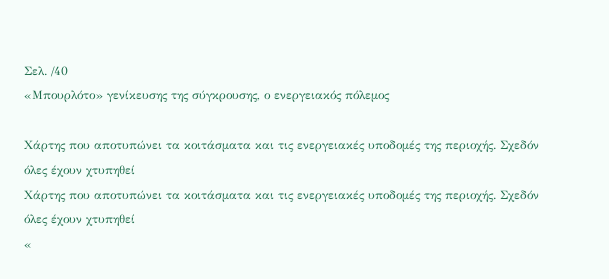Σελ. /40
«Μπουρλότο» γενίκευσης της σύγκρουσης, ο ενεργειακός πόλεμος

Χάρτης που αποτυπώνει τα κοιτάσματα και τις ενεργειακές υποδομές της περιοχής. Σχεδόν όλες έχουν χτυπηθεί
Χάρτης που αποτυπώνει τα κοιτάσματα και τις ενεργειακές υποδομές της περιοχής. Σχεδόν όλες έχουν χτυπηθεί
«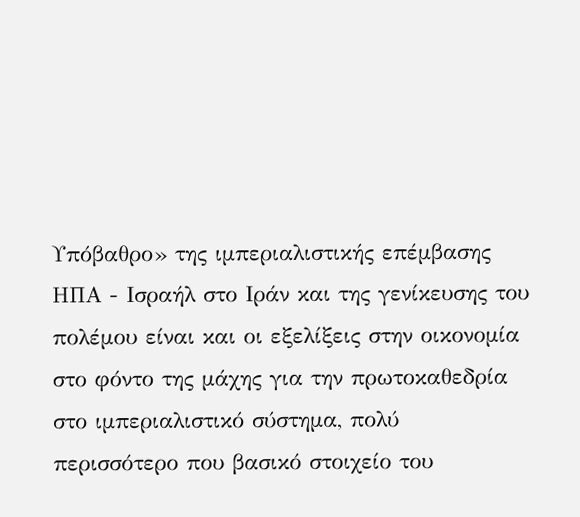Υπόβαθρο» της ιμπεριαλιστικής επέμβασης ΗΠΑ - Ισραήλ στο Ιράν και της γενίκευσης του πολέμου είναι και οι εξελίξεις στην οικονομία στο φόντο της μάχης για την πρωτοκαθεδρία στο ιμπεριαλιστικό σύστημα, πολύ περισσότερο που βασικό στοιχείο του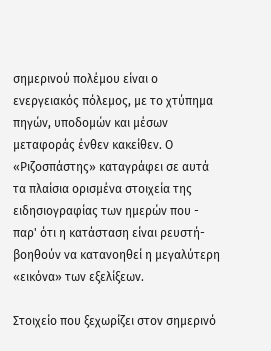σημερινού πολέμου είναι ο ενεργειακός πόλεμος, με το χτύπημα πηγών, υποδομών και μέσων μεταφοράς ένθεν κακείθεν. Ο «Ριζοσπάστης» καταγράφει σε αυτά τα πλαίσια ορισμένα στοιχεία της ειδησιογραφίας των ημερών που - παρ' ότι η κατάσταση είναι ρευστή- βοηθούν να κατανοηθεί η μεγαλύτερη «εικόνα» των εξελίξεων.

Στοιχείο που ξεχωρίζει στον σημερινό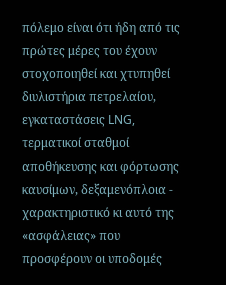πόλεμο είναι ότι ήδη από τις πρώτες μέρες του έχουν στοχοποιηθεί και χτυπηθεί διυλιστήρια πετρελαίου, εγκαταστάσεις LNG, τερματικοί σταθμοί αποθήκευσης και φόρτωσης καυσίμων, δεξαμενόπλοια - χαρακτηριστικό κι αυτό της «ασφάλειας» που προσφέρουν οι υποδομές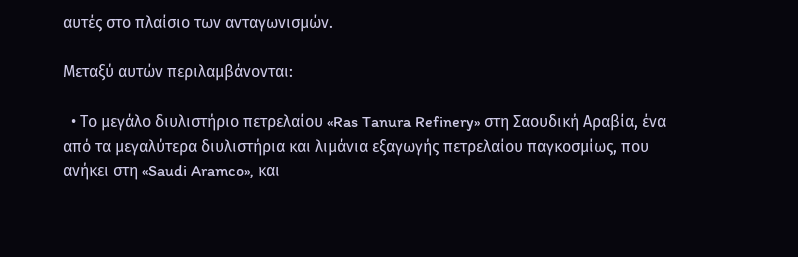αυτές στο πλαίσιο των ανταγωνισμών.

Μεταξύ αυτών περιλαμβάνονται:

  • Το μεγάλο διυλιστήριο πετρελαίου «Ras Tanura Refinery» στη Σαουδική Αραβία, ένα από τα μεγαλύτερα διυλιστήρια και λιμάνια εξαγωγής πετρελαίου παγκοσμίως, που ανήκει στη «Saudi Aramco», και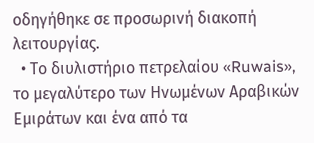οδηγήθηκε σε προσωρινή διακοπή λειτουργίας.
  • Το διυλιστήριο πετρελαίου «Ruwais», το μεγαλύτερο των Ηνωμένων Αραβικών Εμιράτων και ένα από τα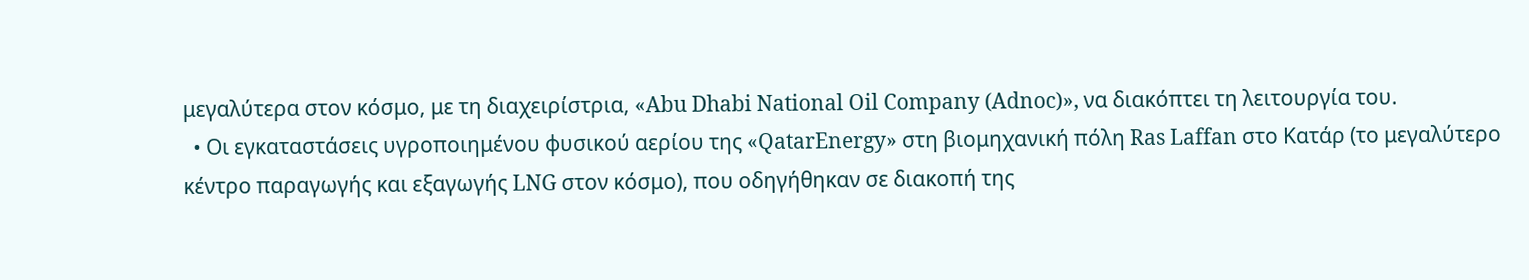μεγαλύτερα στον κόσμο, με τη διαχειρίστρια, «Abu Dhabi National Oil Company (Adnoc)», να διακόπτει τη λειτουργία του.
  • Οι εγκαταστάσεις υγροποιημένου φυσικού αερίου της «QatarEnergy» στη βιομηχανική πόλη Ras Laffan στο Κατάρ (το μεγαλύτερο κέντρο παραγωγής και εξαγωγής LNG στον κόσμο), που οδηγήθηκαν σε διακοπή της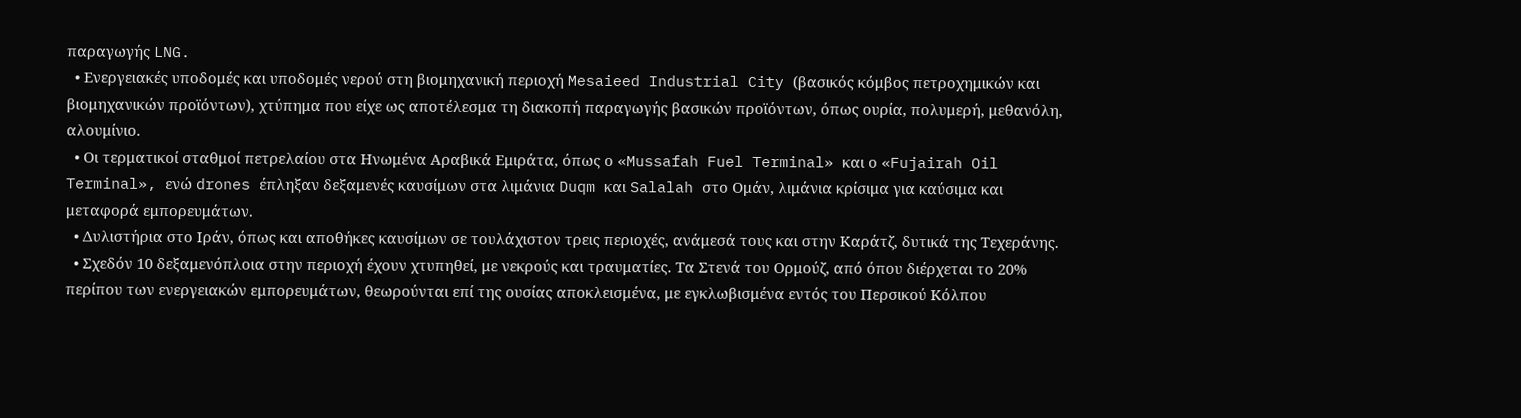παραγωγής LNG.
  • Ενεργειακές υποδομές και υποδομές νερού στη βιομηχανική περιοχή Mesaieed Industrial City (βασικός κόμβος πετροχημικών και βιομηχανικών προϊόντων), χτύπημα που είχε ως αποτέλεσμα τη διακοπή παραγωγής βασικών προϊόντων, όπως ουρία, πολυμερή, μεθανόλη, αλουμίνιο.
  • Οι τερματικοί σταθμοί πετρελαίου στα Ηνωμένα Αραβικά Εμιράτα, όπως ο «Mussafah Fuel Terminal» και ο «Fujairah Oil Terminal», ενώ drones έπληξαν δεξαμενές καυσίμων στα λιμάνια Duqm και Salalah στο Ομάν, λιμάνια κρίσιμα για καύσιμα και μεταφορά εμπορευμάτων.
  • Δυλιστήρια στο Ιράν, όπως και αποθήκες καυσίμων σε τουλάχιστον τρεις περιοχές, ανάμεσά τους και στην Καράτζ, δυτικά της Τεχεράνης.
  • Σχεδόν 10 δεξαμενόπλοια στην περιοχή έχουν χτυπηθεί, με νεκρούς και τραυματίες. Τα Στενά του Ορμούζ, από όπου διέρχεται το 20% περίπου των ενεργειακών εμπορευμάτων, θεωρούνται επί της ουσίας αποκλεισμένα, με εγκλωβισμένα εντός του Περσικού Κόλπου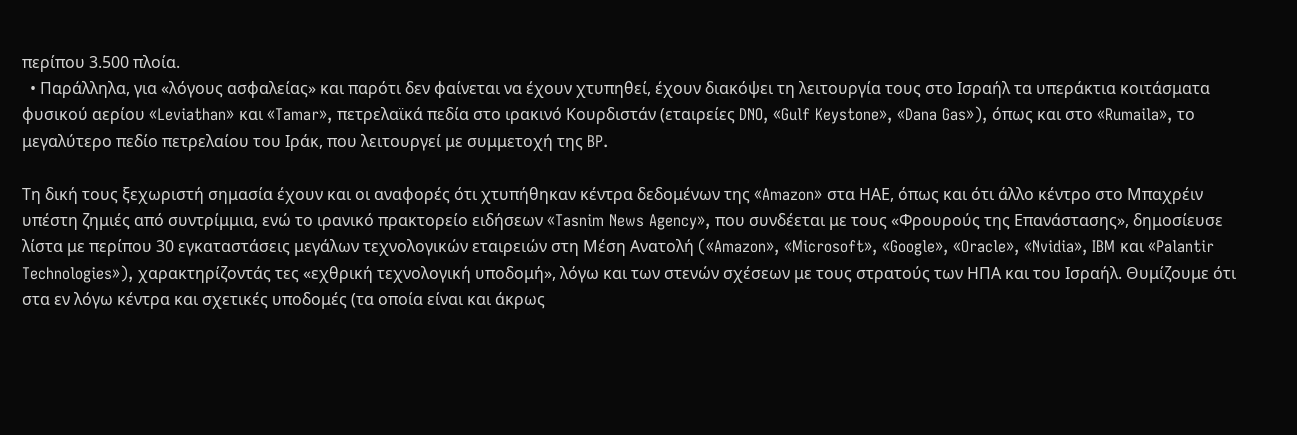περίπου 3.500 πλοία.
  • Παράλληλα, για «λόγους ασφαλείας» και παρότι δεν φαίνεται να έχουν χτυπηθεί, έχουν διακόψει τη λειτουργία τους στο Ισραήλ τα υπεράκτια κοιτάσματα φυσικού αερίου «Leviathan» και «Tamar», πετρελαϊκά πεδία στο ιρακινό Κουρδιστάν (εταιρείες DNO, «Gulf Keystone», «Dana Gas»), όπως και στο «Rumaila», το μεγαλύτερο πεδίο πετρελαίου του Ιράκ, που λειτουργεί με συμμετοχή της BP.

Τη δική τους ξεχωριστή σημασία έχουν και οι αναφορές ότι χτυπήθηκαν κέντρα δεδομένων της «Amazon» στα ΗΑΕ, όπως και ότι άλλο κέντρο στο Μπαχρέιν υπέστη ζημιές από συντρίμμια, ενώ το ιρανικό πρακτορείο ειδήσεων «Tasnim News Agency», που συνδέεται με τους «Φρουρούς της Επανάστασης», δημοσίευσε λίστα με περίπου 30 εγκαταστάσεις μεγάλων τεχνολογικών εταιρειών στη Μέση Ανατολή («Amazon», «Microsoft», «Google», «Oracle», «Nvidia», IBM και «Palantir Technologies»), χαρακτηρίζοντάς τες «εχθρική τεχνολογική υποδομή», λόγω και των στενών σχέσεων με τους στρατούς των ΗΠΑ και του Ισραήλ. Θυμίζουμε ότι στα εν λόγω κέντρα και σχετικές υποδομές (τα οποία είναι και άκρως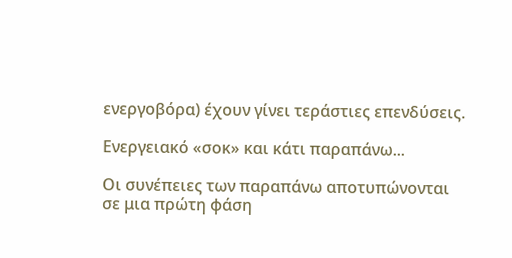ενεργοβόρα) έχουν γίνει τεράστιες επενδύσεις.

Ενεργειακό «σοκ» και κάτι παραπάνω...

Οι συνέπειες των παραπάνω αποτυπώνονται σε μια πρώτη φάση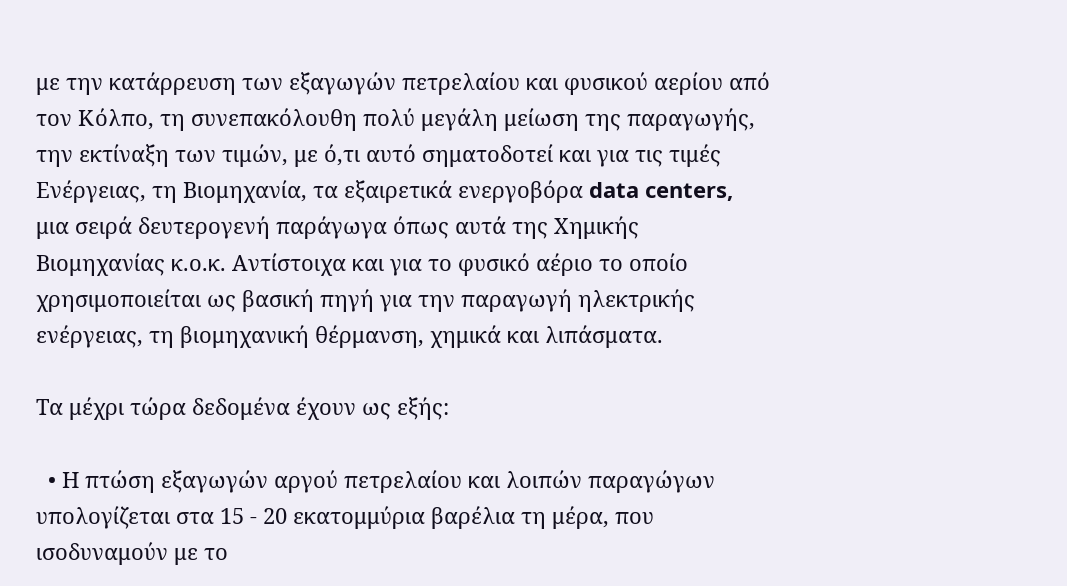με την κατάρρευση των εξαγωγών πετρελαίου και φυσικού αερίου από τον Κόλπο, τη συνεπακόλουθη πολύ μεγάλη μείωση της παραγωγής, την εκτίναξη των τιμών, με ό,τι αυτό σηματοδοτεί και για τις τιμές Ενέργειας, τη Βιομηχανία, τα εξαιρετικά ενεργοβόρα data centers, μια σειρά δευτερογενή παράγωγα όπως αυτά της Χημικής Βιομηχανίας κ.ο.κ. Αντίστοιχα και για το φυσικό αέριο το οποίο χρησιμοποιείται ως βασική πηγή για την παραγωγή ηλεκτρικής ενέργειας, τη βιομηχανική θέρμανση, χημικά και λιπάσματα.

Τα μέχρι τώρα δεδομένα έχουν ως εξής:

  • Η πτώση εξαγωγών αργού πετρελαίου και λοιπών παραγώγων υπολογίζεται στα 15 - 20 εκατομμύρια βαρέλια τη μέρα, που ισοδυναμούν με το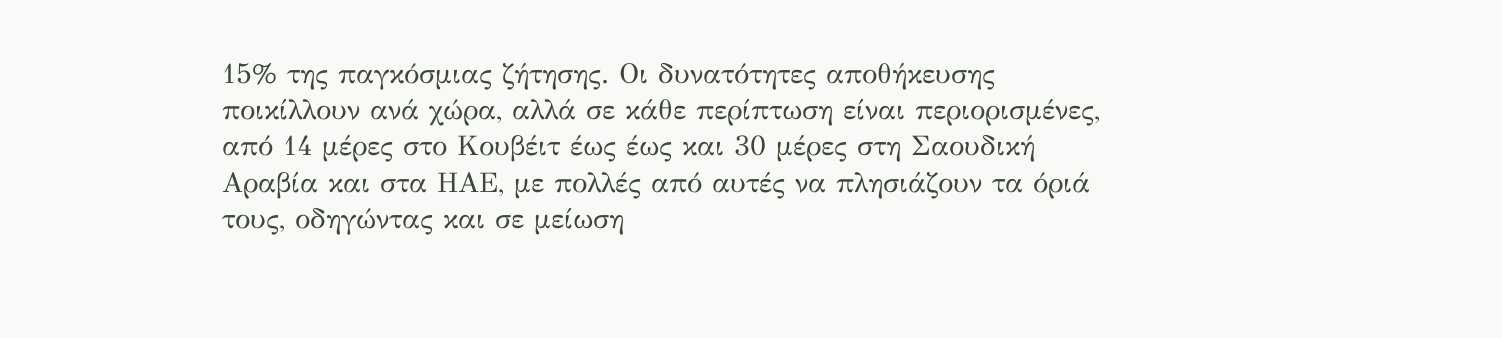15% της παγκόσμιας ζήτησης. Οι δυνατότητες αποθήκευσης ποικίλλουν ανά χώρα, αλλά σε κάθε περίπτωση είναι περιορισμένες, από 14 μέρες στο Κουβέιτ έως έως και 30 μέρες στη Σαουδική Αραβία και στα ΗΑΕ, με πολλές από αυτές να πλησιάζουν τα όριά τους, οδηγώντας και σε μείωση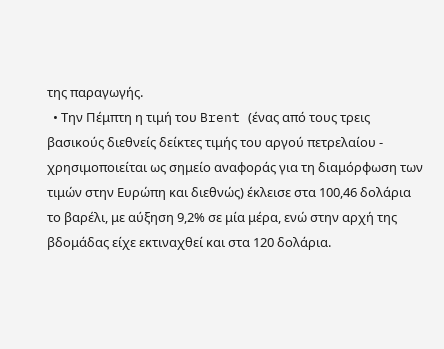της παραγωγής.
  • Την Πέμπτη η τιμή του Brent (ένας από τους τρεις βασικούς διεθνείς δείκτες τιμής του αργού πετρελαίου - χρησιμοποιείται ως σημείο αναφοράς για τη διαμόρφωση των τιμών στην Ευρώπη και διεθνώς) έκλεισε στα 100,46 δολάρια το βαρέλι, με αύξηση 9,2% σε μία μέρα, ενώ στην αρχή της βδομάδας είχε εκτιναχθεί και στα 120 δολάρια.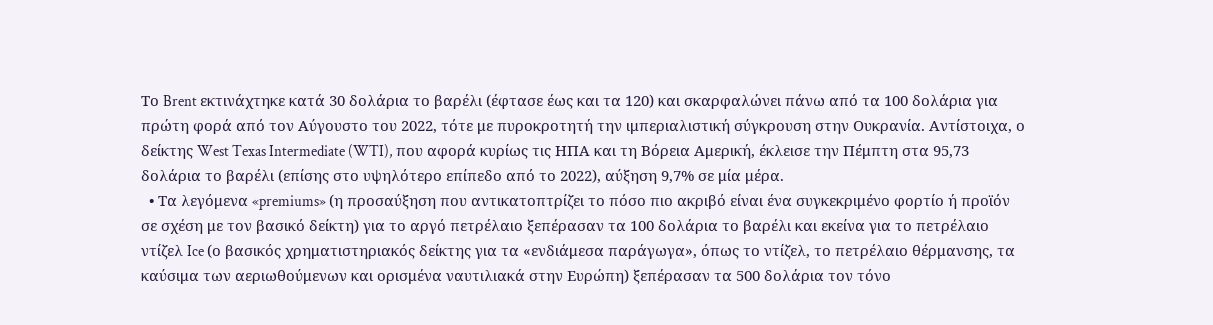Το Brent εκτινάχτηκε κατά 30 δολάρια το βαρέλι (έφτασε έως και τα 120) και σκαρφαλώνει πάνω από τα 100 δολάρια για πρώτη φορά από τον Αύγουστο του 2022, τότε με πυροκροτητή την ιμπεριαλιστική σύγκρουση στην Ουκρανία. Αντίστοιχα, ο δείκτης West Texas Intermediate (WTI), που αφορά κυρίως τις ΗΠΑ και τη Βόρεια Αμερική, έκλεισε την Πέμπτη στα 95,73 δολάρια το βαρέλι (επίσης στο υψηλότερο επίπεδο από το 2022), αύξηση 9,7% σε μία μέρα.
  • Τα λεγόμενα «premiums» (η προσαύξηση που αντικατοπτρίζει το πόσο πιο ακριβό είναι ένα συγκεκριμένο φορτίο ή προϊόν σε σχέση με τον βασικό δείκτη) για το αργό πετρέλαιο ξεπέρασαν τα 100 δολάρια το βαρέλι και εκείνα για το πετρέλαιο ντίζελ Ice (ο βασικός χρηματιστηριακός δείκτης για τα «ενδιάμεσα παράγωγα», όπως το ντίζελ, το πετρέλαιο θέρμανσης, τα καύσιμα των αεριωθούμενων και ορισμένα ναυτιλιακά στην Ευρώπη) ξεπέρασαν τα 500 δολάρια τον τόνο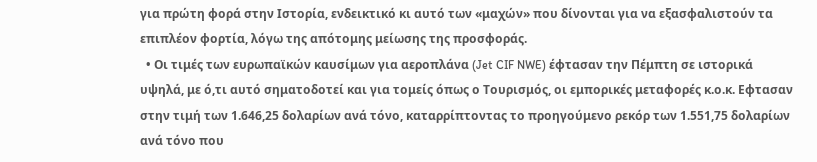για πρώτη φορά στην Ιστορία, ενδεικτικό κι αυτό των «μαχών» που δίνονται για να εξασφαλιστούν τα επιπλέον φορτία, λόγω της απότομης μείωσης της προσφοράς.
  • Οι τιμές των ευρωπαϊκών καυσίμων για αεροπλάνα (Jet CIF NWE) έφτασαν την Πέμπτη σε ιστορικά υψηλά, με ό,τι αυτό σηματοδοτεί και για τομείς όπως ο Τουρισμός, οι εμπορικές μεταφορές κ.ο.κ. Εφτασαν στην τιμή των 1.646,25 δολαρίων ανά τόνο, καταρρίπτοντας το προηγούμενο ρεκόρ των 1.551,75 δολαρίων ανά τόνο που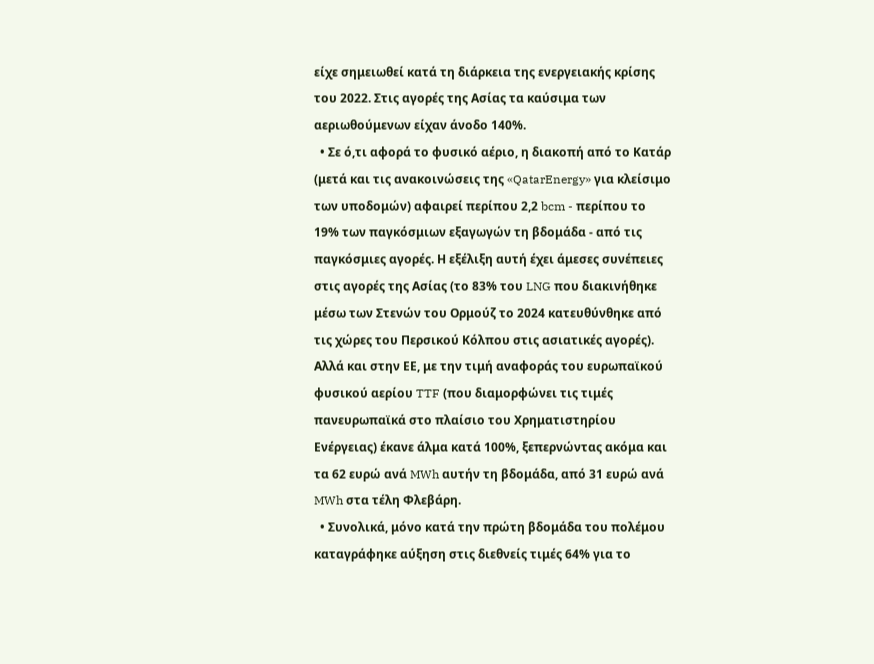είχε σημειωθεί κατά τη διάρκεια της ενεργειακής κρίσης του 2022. Στις αγορές της Ασίας τα καύσιμα των αεριωθούμενων είχαν άνοδο 140%.
  • Σε ό,τι αφορά το φυσικό αέριο, η διακοπή από το Κατάρ (μετά και τις ανακοινώσεις της «QatarEnergy» για κλείσιμο των υποδομών) αφαιρεί περίπου 2,2 bcm - περίπου το 19% των παγκόσμιων εξαγωγών τη βδομάδα - από τις παγκόσμιες αγορές. Η εξέλιξη αυτή έχει άμεσες συνέπειες στις αγορές της Ασίας (το 83% του LNG που διακινήθηκε μέσω των Στενών του Ορμούζ το 2024 κατευθύνθηκε από τις χώρες του Περσικού Κόλπου στις ασιατικές αγορές). Αλλά και στην ΕΕ, με την τιμή αναφοράς του ευρωπαϊκού φυσικού αερίου TTF (που διαμορφώνει τις τιμές πανευρωπαϊκά στο πλαίσιο του Χρηματιστηρίου Ενέργειας) έκανε άλμα κατά 100%, ξεπερνώντας ακόμα και τα 62 ευρώ ανά MWh αυτήν τη βδομάδα, από 31 ευρώ ανά MWh στα τέλη Φλεβάρη.
  • Συνολικά, μόνο κατά την πρώτη βδομάδα του πολέμου καταγράφηκε αύξηση στις διεθνείς τιμές 64% για το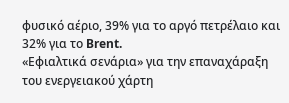φυσικό αέριο, 39% για το αργό πετρέλαιο και 32% για το Brent.
«Εφιαλτικά σενάρια» για την επαναχάραξη του ενεργειακού χάρτη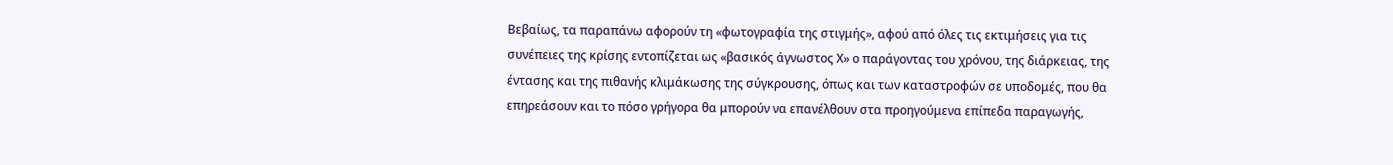Βεβαίως, τα παραπάνω αφορούν τη «φωτογραφία της στιγμής», αφού από όλες τις εκτιμήσεις για τις συνέπειες της κρίσης εντοπίζεται ως «βασικός άγνωστος Χ» ο παράγοντας του χρόνου, της διάρκειας, της έντασης και της πιθανής κλιμάκωσης της σύγκρουσης, όπως και των καταστροφών σε υποδομές, που θα επηρεάσουν και το πόσο γρήγορα θα μπορούν να επανέλθουν στα προηγούμενα επίπεδα παραγωγής,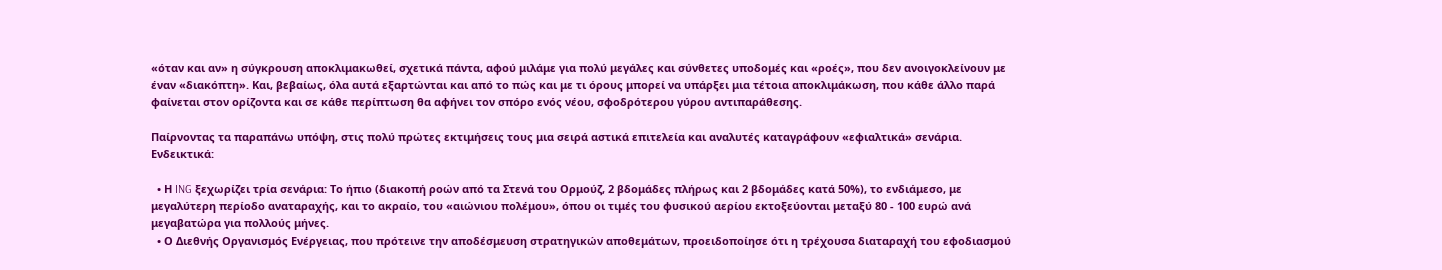«όταν και αν» η σύγκρουση αποκλιμακωθεί, σχετικά πάντα, αφού μιλάμε για πολύ μεγάλες και σύνθετες υποδομές και «ροές», που δεν ανοιγοκλείνουν με έναν «διακόπτη». Και, βεβαίως, όλα αυτά εξαρτώνται και από το πώς και με τι όρους μπορεί να υπάρξει μια τέτοια αποκλιμάκωση, που κάθε άλλο παρά φαίνεται στον ορίζοντα και σε κάθε περίπτωση θα αφήνει τον σπόρο ενός νέου, σφοδρότερου γύρου αντιπαράθεσης.

Παίρνοντας τα παραπάνω υπόψη, στις πολύ πρώτες εκτιμήσεις τους μια σειρά αστικά επιτελεία και αναλυτές καταγράφουν «εφιαλτικά» σενάρια. Ενδεικτικά:

  • Η ING ξεχωρίζει τρία σενάρια: Το ήπιο (διακοπή ροών από τα Στενά του Ορμούζ, 2 βδομάδες πλήρως και 2 βδομάδες κατά 50%), το ενδιάμεσο, με μεγαλύτερη περίοδο αναταραχής, και το ακραίο, του «αιώνιου πολέμου», όπου οι τιμές του φυσικού αερίου εκτοξεύονται μεταξύ 80 - 100 ευρώ ανά μεγαβατώρα για πολλούς μήνες.
  • Ο Διεθνής Οργανισμός Ενέργειας, που πρότεινε την αποδέσμευση στρατηγικών αποθεμάτων, προειδοποίησε ότι η τρέχουσα διαταραχή του εφοδιασμού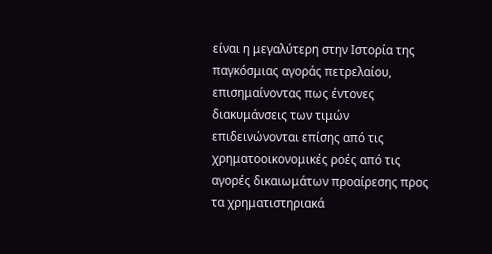είναι η μεγαλύτερη στην Ιστορία της παγκόσμιας αγοράς πετρελαίου, επισημαίνοντας πως έντονες διακυμάνσεις των τιμών επιδεινώνονται επίσης από τις χρηματοοικονομικές ροές από τις αγορές δικαιωμάτων προαίρεσης προς τα χρηματιστηριακά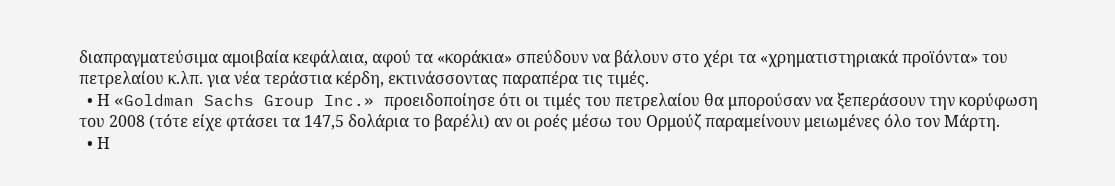διαπραγματεύσιμα αμοιβαία κεφάλαια, αφού τα «κοράκια» σπεύδουν να βάλουν στο χέρι τα «χρηματιστηριακά προϊόντα» του πετρελαίου κ.λπ. για νέα τεράστια κέρδη, εκτινάσσοντας παραπέρα τις τιμές.
  • Η «Goldman Sachs Group Inc.» προειδοποίησε ότι οι τιμές του πετρελαίου θα μπορούσαν να ξεπεράσουν την κορύφωση του 2008 (τότε είχε φτάσει τα 147,5 δολάρια το βαρέλι) αν οι ροές μέσω του Ορμούζ παραμείνουν μειωμένες όλο τον Μάρτη.
  • Η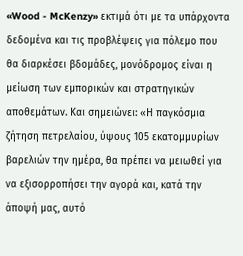«Wood - McKenzy» εκτιμά ότι με τα υπάρχοντα δεδομένα και τις προβλέψεις για πόλεμο που θα διαρκέσει βδομάδες, μονόδρομος είναι η μείωση των εμπορικών και στρατηγικών αποθεμάτων. Και σημειώνει: «Η παγκόσμια ζήτηση πετρελαίου, ύψους 105 εκατομμυρίων βαρελιών την ημέρα, θα πρέπει να μειωθεί για να εξισορροπήσει την αγορά και, κατά την άποψή μας, αυτό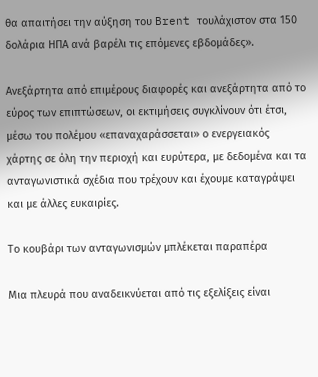θα απαιτήσει την αύξηση του Brent τουλάχιστον στα 150 δολάρια ΗΠΑ ανά βαρέλι τις επόμενες εβδομάδες».

Ανεξάρτητα από επιμέρους διαφορές και ανεξάρτητα από το εύρος των επιπτώσεων, οι εκτιμήσεις συγκλίνουν ότι έτσι, μέσω του πολέμου «επαναχαράσσεται» ο ενεργειακός χάρτης σε όλη την περιοχή και ευρύτερα, με δεδομένα και τα ανταγωνιστικά σχέδια που τρέχουν και έχουμε καταγράψει και με άλλες ευκαιρίες.

Το κουβάρι των ανταγωνισμών μπλέκεται παραπέρα

Μια πλευρά που αναδεικνύεται από τις εξελίξεις είναι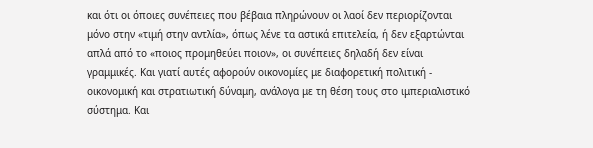και ότι οι όποιες συνέπειες που βέβαια πληρώνουν οι λαοί δεν περιορίζονται μόνο στην «τιμή στην αντλία», όπως λένε τα αστικά επιτελεία, ή δεν εξαρτώνται απλά από το «ποιος προμηθεύει ποιον», οι συνέπειες δηλαδή δεν είναι γραμμικές. Και γιατί αυτές αφορούν οικονομίες με διαφορετική πολιτική - οικονομική και στρατιωτική δύναμη, ανάλογα με τη θέση τους στο ιμπεριαλιστικό σύστημα. Και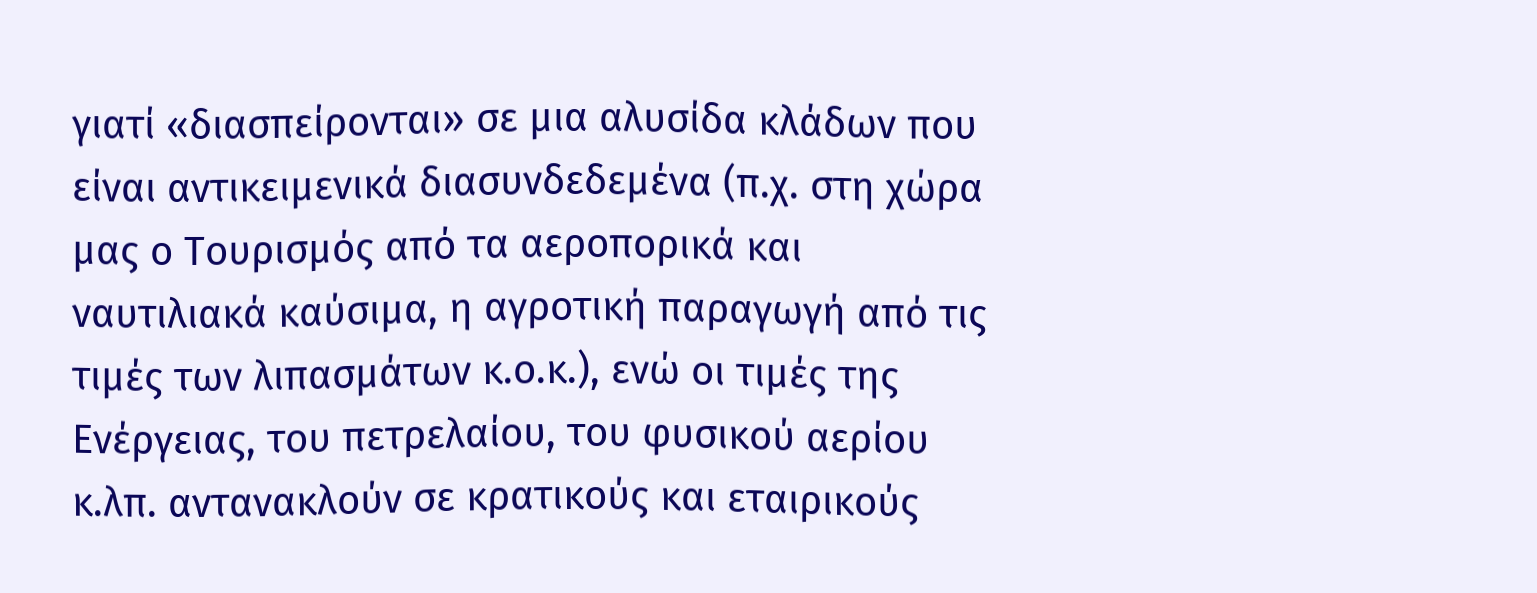γιατί «διασπείρονται» σε μια αλυσίδα κλάδων που είναι αντικειμενικά διασυνδεδεμένα (π.χ. στη χώρα μας ο Τουρισμός από τα αεροπορικά και ναυτιλιακά καύσιμα, η αγροτική παραγωγή από τις τιμές των λιπασμάτων κ.ο.κ.), ενώ οι τιμές της Ενέργειας, του πετρελαίου, του φυσικού αερίου κ.λπ. αντανακλούν σε κρατικούς και εταιρικούς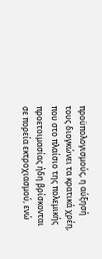προϋπολογισμούς, η αύξησή τους διογκώνει τα κρατικά χρέη, που στο πλαίσιο της πολεμικής προετοιμασίας ήδη βρίσκονται σε πορεία εκτροχιασμού, ενώ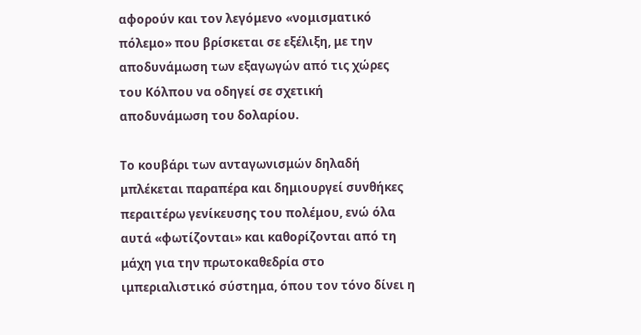αφορούν και τον λεγόμενο «νομισματικό πόλεμο» που βρίσκεται σε εξέλιξη, με την αποδυνάμωση των εξαγωγών από τις χώρες του Κόλπου να οδηγεί σε σχετική αποδυνάμωση του δολαρίου.

Το κουβάρι των ανταγωνισμών δηλαδή μπλέκεται παραπέρα και δημιουργεί συνθήκες περαιτέρω γενίκευσης του πολέμου, ενώ όλα αυτά «φωτίζονται» και καθορίζονται από τη μάχη για την πρωτοκαθεδρία στο ιμπεριαλιστικό σύστημα, όπου τον τόνο δίνει η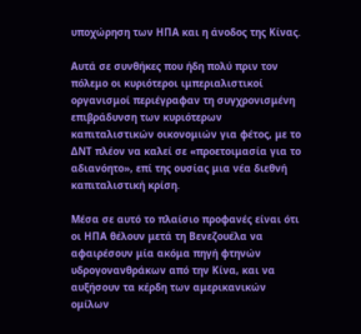υποχώρηση των ΗΠΑ και η άνοδος της Κίνας.

Αυτά σε συνθήκες που ήδη πολύ πριν τον πόλεμο οι κυριότεροι ιμπεριαλιστικοί οργανισμοί περιέγραφαν τη συγχρονισμένη επιβράδυνση των κυριότερων καπιταλιστικών οικονομιών για φέτος, με το ΔΝΤ πλέον να καλεί σε «προετοιμασία για το αδιανόητο», επί της ουσίας μια νέα διεθνή καπιταλιστική κρίση.

Μέσα σε αυτό το πλαίσιο προφανές είναι ότι οι ΗΠΑ θέλουν μετά τη Βενεζουέλα να αφαιρέσουν μία ακόμα πηγή φτηνών υδρογονανθράκων από την Κίνα, και να αυξήσουν τα κέρδη των αμερικανικών ομίλων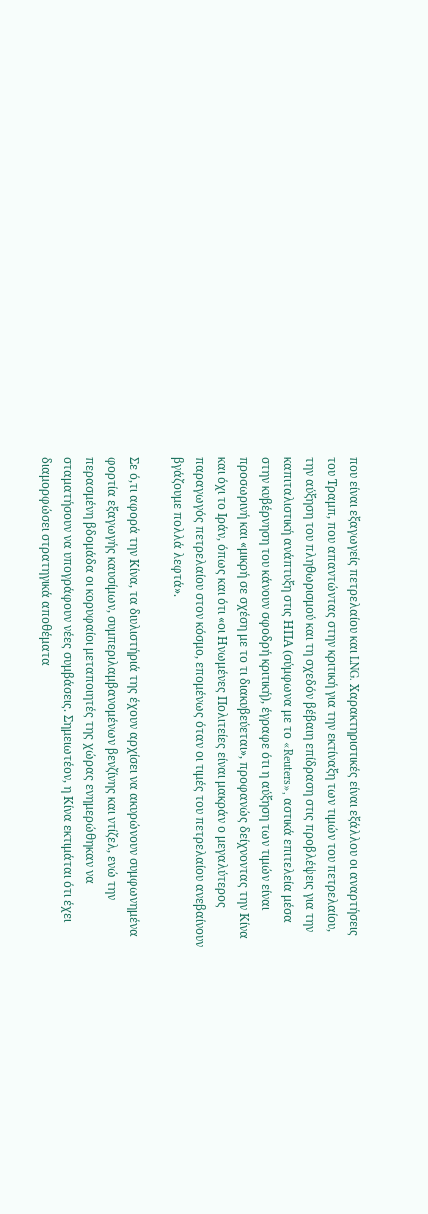που είναι εξαγωγείς πετρελαίου και LNG. Χαρακτηριστικές είναι εξάλλου οι αναρτήσεις του Τραμπ, που απαντώντας στην κριτική για την εκτίναξη των τιμών του πετρελαίου, την αύξηση του πληθωρισμού και τη σχεδόν βέβαιη επίδραση στις προβλέψεις για την καπιταλιστική ανάπτυξη στις ΗΠΑ (σύμφωνα με το «Reuters», αστικά επιτελεία μέσα στην κυβέρνηση του κάνουν σφοδρή κριτική), έγραφε ότι η αύξηση των τιμών είναι προσωρινή και «μικρή σε σχέση με το τι διακυβεύεται», προφανώς δείχνοντας την Κίνα και όχι το Ιράν, όπως και ότι «οι Ηνωμένες Πολιτείες είναι μακράν ο μεγαλύτερος παραγωγός πετρελαίου στον κόσμο, επομένως όταν οι τιμές του πετρελαίου ανεβαίνουν βγάζουμε πολλά λεφτά».

Σε ό,τι αφορά την Κίνα, τα διυλιστήριά της έχουν αρχίσει να ακυρώνουν συμφωνημένα φορτία εξαγωγής καυσίμων, συμπεριλαμβανομένων βενζίνης και ντίζελ, ενώ την περασμένη βδομάδα οι κορυφαίοι μεταποιητές της χώρας ενημερώθηκαν να σταματήσουν να υπογράφουν νέες συμβάσεις. Σημειωτέον, η Κίνα εκτιμάται ότι έχει διαμορφώσει στρατηγικά αποθέματα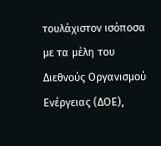τουλάχιστον ισόποσα με τα μέλη του Διεθνούς Οργανισμού Ενέργειας (ΔΟΕ),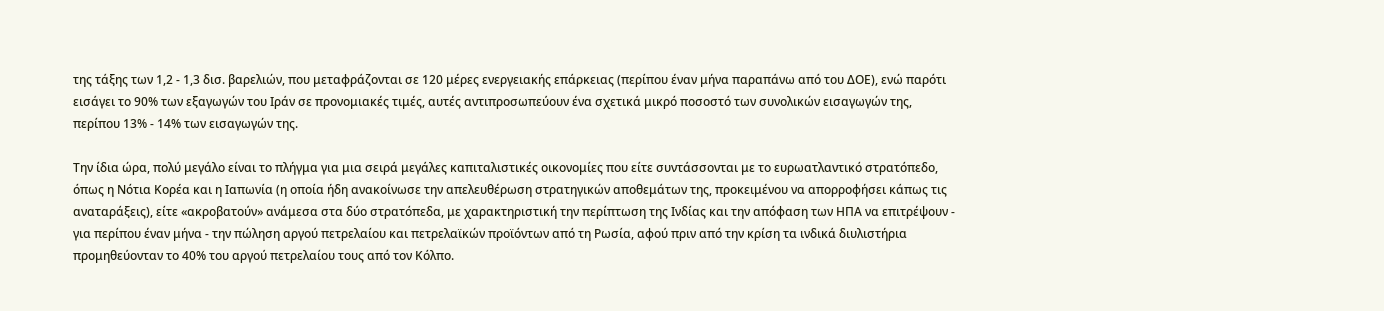της τάξης των 1,2 - 1,3 δισ. βαρελιών, που μεταφράζονται σε 120 μέρες ενεργειακής επάρκειας (περίπου έναν μήνα παραπάνω από του ΔΟΕ), ενώ παρότι εισάγει το 90% των εξαγωγών του Ιράν σε προνομιακές τιμές, αυτές αντιπροσωπεύουν ένα σχετικά μικρό ποσοστό των συνολικών εισαγωγών της, περίπου 13% - 14% των εισαγωγών της.

Την ίδια ώρα, πολύ μεγάλο είναι το πλήγμα για μια σειρά μεγάλες καπιταλιστικές οικονομίες που είτε συντάσσονται με το ευρωατλαντικό στρατόπεδο, όπως η Νότια Κορέα και η Ιαπωνία (η οποία ήδη ανακοίνωσε την απελευθέρωση στρατηγικών αποθεμάτων της, προκειμένου να απορροφήσει κάπως τις αναταράξεις), είτε «ακροβατούν» ανάμεσα στα δύο στρατόπεδα, με χαρακτηριστική την περίπτωση της Ινδίας και την απόφαση των ΗΠΑ να επιτρέψουν - για περίπου έναν μήνα - την πώληση αργού πετρελαίου και πετρελαϊκών προϊόντων από τη Ρωσία, αφού πριν από την κρίση τα ινδικά διυλιστήρια προμηθεύονταν το 40% του αργού πετρελαίου τους από τον Κόλπο.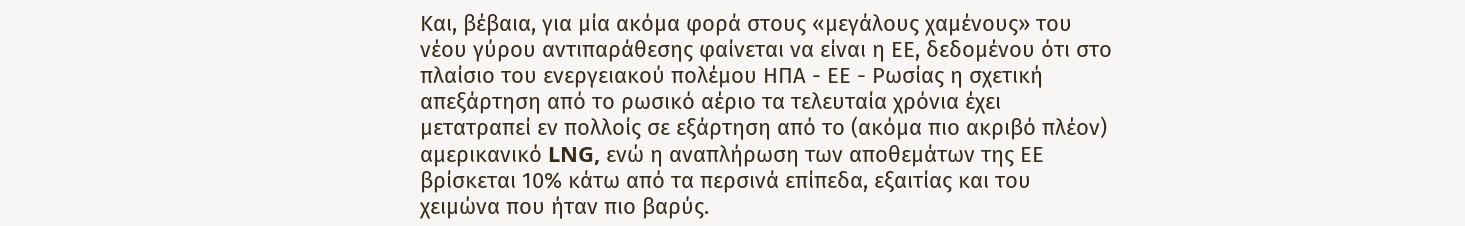Και, βέβαια, για μία ακόμα φορά στους «μεγάλους χαμένους» του νέου γύρου αντιπαράθεσης φαίνεται να είναι η ΕΕ, δεδομένου ότι στο πλαίσιο του ενεργειακού πολέμου ΗΠΑ - ΕΕ - Ρωσίας η σχετική απεξάρτηση από το ρωσικό αέριο τα τελευταία χρόνια έχει μετατραπεί εν πολλοίς σε εξάρτηση από το (ακόμα πιο ακριβό πλέον) αμερικανικό LNG, ενώ η αναπλήρωση των αποθεμάτων της ΕΕ βρίσκεται 10% κάτω από τα περσινά επίπεδα, εξαιτίας και του χειμώνα που ήταν πιο βαρύς.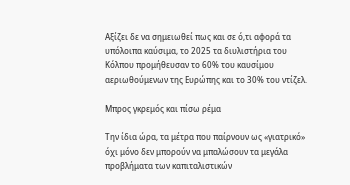Αξίζει δε να σημειωθεί πως και σε ό,τι αφορά τα υπόλοιπα καύσιμα, το 2025 τα διυλιστήρια του Κόλπου προμήθευσαν το 60% του καυσίμου αεριωθούμενων της Ευρώπης και το 30% του ντίζελ.

Μπρος γκρεμός και πίσω ρέμα

Την ίδια ώρα, τα μέτρα που παίρνουν ως «γιατρικό» όχι μόνο δεν μπορούν να μπαλώσουν τα μεγάλα προβλήματα των καπιταλιστικών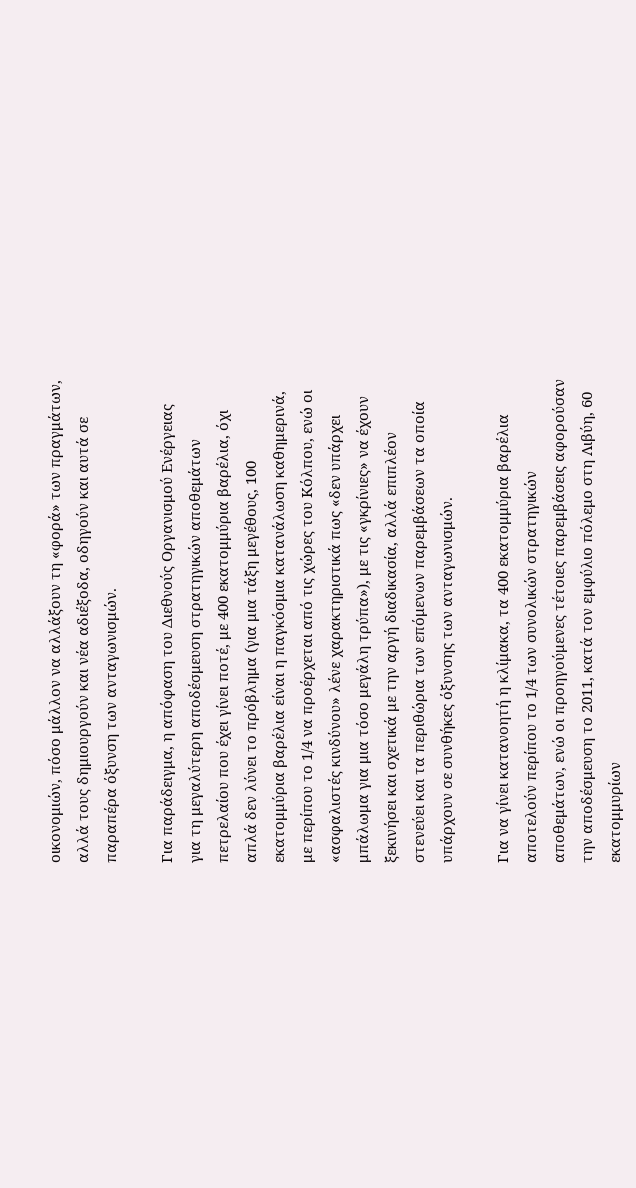οικονομιών, πόσο μάλλον να αλλάξουν τη «φορά» των πραγμάτων, αλλά τους δημιουργούν και νέα αδιέξοδα, οδηγούν και αυτά σε παραπέρα όξυνση των ανταγωνισμών.

Για παράδειγμα, η απόφαση του Διεθνούς Οργανισμού Ενέργειας για τη μεγαλύτερη αποδέσμευση στρατηγικών αποθεμάτων πετρελαίου που έχει γίνει ποτέ, με 400 εκατομμύρια βαρέλια, όχι απλά δεν λύνει το πρόβλημα (για μια τάξη μεγέθους, 100 εκατομμύρια βαρέλια είναι η παγκόσμια κατανάλωση καθημερινά, με περίπου το 1/4 να προέρχεται από τις χώρες του Κόλπου, ενώ οι «ασφαλιστές κινδύνου» λένε χαρακτηριστικά πως «δεν υπάρχει μπάλωμα για μια τόσο μεγάλη τρύπα»), με τις «γκρίνιες» να έχουν ξεκινήσει και σχετικά με την αργή διαδικασία, αλλά επιπλέον στενεύει και τα περιθώρια των επόμενων παρεμβάσεων τα οποία υπάρχουν σε συνθήκες όξυνσης των ανταγωνισμών.

Για να γίνει κατανοητή η κλίμακα, τα 400 εκατομμύρια βαρέλια αποτελούν περίπου το 1/4 των συνολικών στρατηγικών αποθεμάτων, ενώ οι προηγούμενες τέτοιες παρεμβάσεις αφορούσαν την αποδέσμευση το 2011, κατά τον εμφύλιο πόλεμο στη Λιβύη, 60 εκατομμυρίων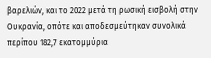βαρελιών, και το 2022 μετά τη ρωσική εισβολή στην Ουκρανία, οπότε και αποδεσμεύτηκαν συνολικά περίπου 182,7 εκατομμύρια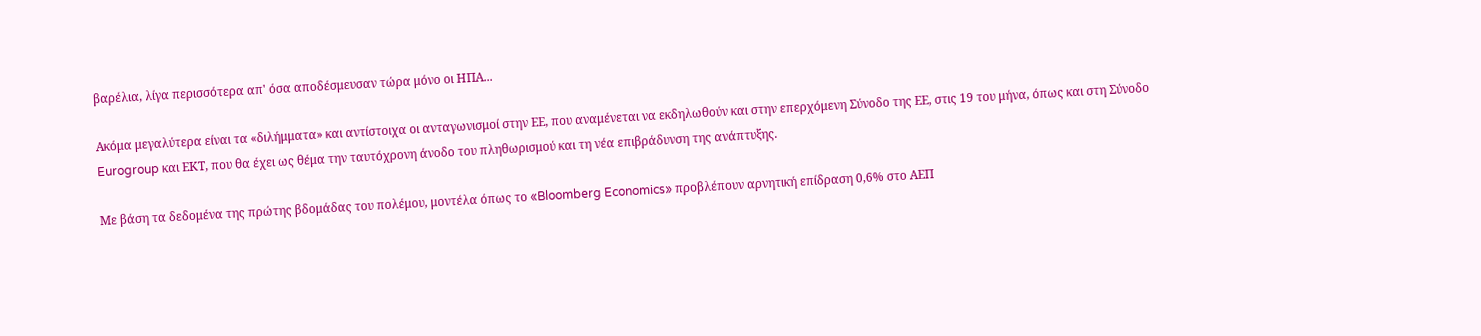βαρέλια, λίγα περισσότερα απ' όσα αποδέσμευσαν τώρα μόνο οι ΗΠΑ...

Ακόμα μεγαλύτερα είναι τα «διλήμματα» και αντίστοιχα οι ανταγωνισμοί στην ΕΕ, που αναμένεται να εκδηλωθούν και στην επερχόμενη Σύνοδο της ΕΕ, στις 19 του μήνα, όπως και στη Σύνοδο Eurogroup και ΕΚΤ, που θα έχει ως θέμα την ταυτόχρονη άνοδο του πληθωρισμού και τη νέα επιβράδυνση της ανάπτυξης.

Με βάση τα δεδομένα της πρώτης βδομάδας του πολέμου, μοντέλα όπως το «Bloomberg Economics» προβλέπουν αρνητική επίδραση 0,6% στο ΑΕΠ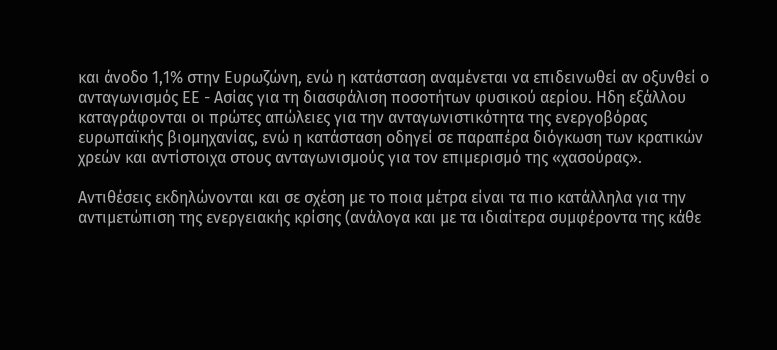και άνοδο 1,1% στην Ευρωζώνη, ενώ η κατάσταση αναμένεται να επιδεινωθεί αν οξυνθεί ο ανταγωνισμός ΕΕ - Ασίας για τη διασφάλιση ποσοτήτων φυσικού αερίου. Ηδη εξάλλου καταγράφονται οι πρώτες απώλειες για την ανταγωνιστικότητα της ενεργοβόρας ευρωπαϊκής βιομηχανίας, ενώ η κατάσταση οδηγεί σε παραπέρα διόγκωση των κρατικών χρεών και αντίστοιχα στους ανταγωνισμούς για τον επιμερισμό της «χασούρας».

Αντιθέσεις εκδηλώνονται και σε σχέση με το ποια μέτρα είναι τα πιο κατάλληλα για την αντιμετώπιση της ενεργειακής κρίσης (ανάλογα και με τα ιδιαίτερα συμφέροντα της κάθε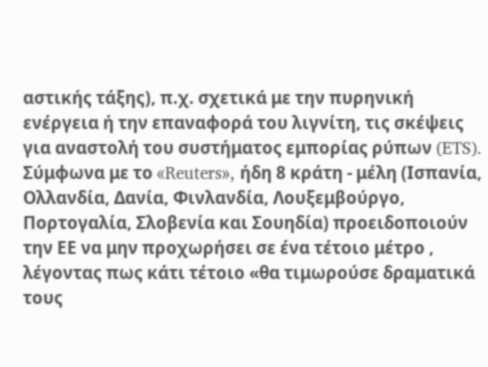αστικής τάξης), π.χ. σχετικά με την πυρηνική ενέργεια ή την επαναφορά του λιγνίτη, τις σκέψεις για αναστολή του συστήματος εμπορίας ρύπων (ETS). Σύμφωνα με το «Reuters», ήδη 8 κράτη - μέλη (Ισπανία, Ολλανδία, Δανία, Φινλανδία, Λουξεμβούργο, Πορτογαλία, Σλοβενία και Σουηδία) προειδοποιούν την ΕΕ να μην προχωρήσει σε ένα τέτοιο μέτρο , λέγοντας πως κάτι τέτοιο «θα τιμωρούσε δραματικά τους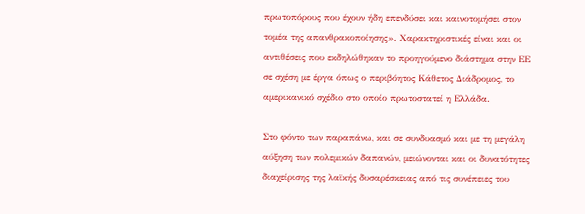πρωτοπόρους που έχουν ήδη επενδύσει και καινοτομήσει στον τομέα της απανθρακοποίησης». Χαρακτηριστικές είναι και οι αντιθέσεις που εκδηλώθηκαν το προηγούμενο διάστημα στην ΕΕ σε σχέση με έργα όπως ο περιβόητος Κάθετος Διάδρομος, το αμερικανικό σχέδιο στο οποίο πρωτοστατεί η Ελλάδα.

Στο φόντο των παραπάνω, και σε συνδυασμό και με τη μεγάλη αύξηση των πολεμικών δαπανών, μειώνονται και οι δυνατότητες διαχείρισης της λαϊκής δυσαρέσκειας από τις συνέπειες του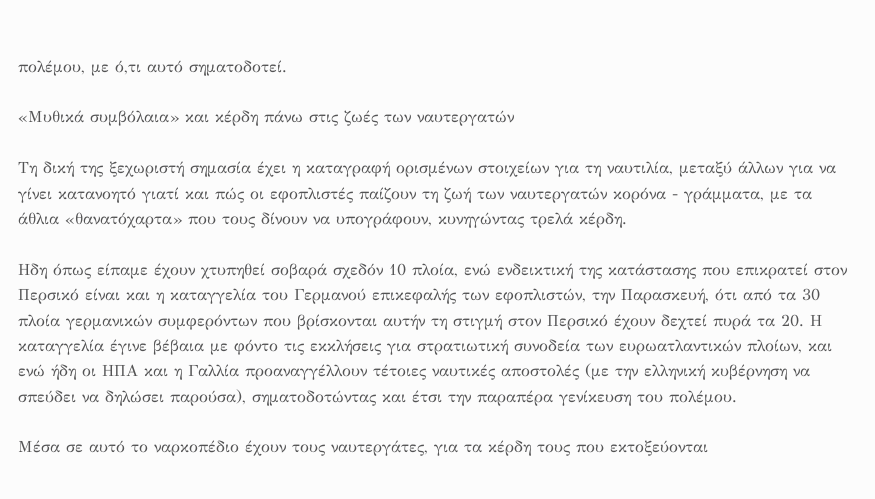πολέμου, με ό,τι αυτό σηματοδοτεί.

«Μυθικά συμβόλαια» και κέρδη πάνω στις ζωές των ναυτεργατών

Τη δική της ξεχωριστή σημασία έχει η καταγραφή ορισμένων στοιχείων για τη ναυτιλία, μεταξύ άλλων για να γίνει κατανοητό γιατί και πώς οι εφοπλιστές παίζουν τη ζωή των ναυτεργατών κορόνα - γράμματα, με τα άθλια «θανατόχαρτα» που τους δίνουν να υπογράφουν, κυνηγώντας τρελά κέρδη.

Ηδη όπως είπαμε έχουν χτυπηθεί σοβαρά σχεδόν 10 πλοία, ενώ ενδεικτική της κατάστασης που επικρατεί στον Περσικό είναι και η καταγγελία του Γερμανού επικεφαλής των εφοπλιστών, την Παρασκευή, ότι από τα 30 πλοία γερμανικών συμφερόντων που βρίσκονται αυτήν τη στιγμή στον Περσικό έχουν δεχτεί πυρά τα 20. Η καταγγελία έγινε βέβαια με φόντο τις εκκλήσεις για στρατιωτική συνοδεία των ευρωατλαντικών πλοίων, και ενώ ήδη οι ΗΠΑ και η Γαλλία προαναγγέλλουν τέτοιες ναυτικές αποστολές (με την ελληνική κυβέρνηση να σπεύδει να δηλώσει παρούσα), σηματοδοτώντας και έτσι την παραπέρα γενίκευση του πολέμου.

Μέσα σε αυτό το ναρκοπέδιο έχουν τους ναυτεργάτες, για τα κέρδη τους που εκτοξεύονται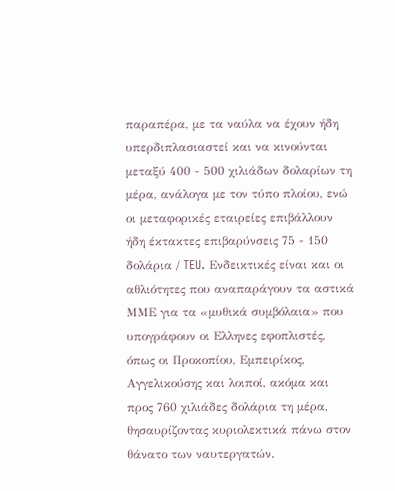παραπέρα, με τα ναύλα να έχουν ήδη υπερδιπλασιαστεί και να κινούνται μεταξύ 400 - 500 χιλιάδων δολαρίων τη μέρα, ανάλογα με τον τύπο πλοίου, ενώ οι μεταφορικές εταιρείες επιβάλλουν ήδη έκτακτες επιβαρύνσεις 75 - 150 δολάρια / TEU. Ενδεικτικές είναι και οι αθλιότητες που αναπαράγουν τα αστικά ΜΜΕ για τα «μυθικά συμβόλαια» που υπογράφουν οι Ελληνες εφοπλιστές, όπως οι Προκοπίου, Εμπειρίκος, Αγγελικούσης και λοιποί, ακόμα και προς 760 χιλιάδες δολάρια τη μέρα, θησαυρίζοντας κυριολεκτικά πάνω στον θάνατο των ναυτεργατών.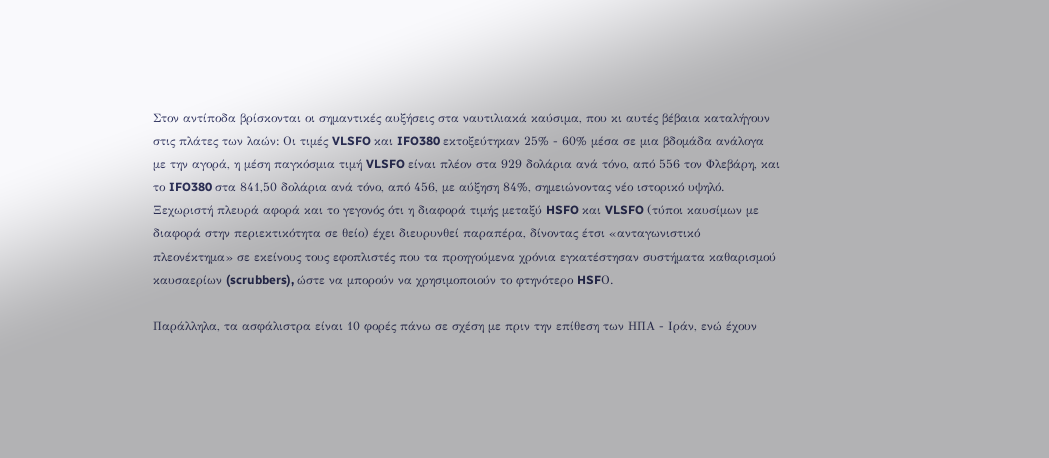Στον αντίποδα βρίσκονται οι σημαντικές αυξήσεις στα ναυτιλιακά καύσιμα, που κι αυτές βέβαια καταλήγουν στις πλάτες των λαών: Οι τιμές VLSFO και IFO380 εκτοξεύτηκαν 25% - 60% μέσα σε μια βδομάδα ανάλογα με την αγορά, η μέση παγκόσμια τιμή VLSFO είναι πλέον στα 929 δολάρια ανά τόνο, από 556 τον Φλεβάρη, και το IFO380 στα 841,50 δολάρια ανά τόνο, από 456, με αύξηση 84%, σημειώνοντας νέο ιστορικό υψηλό. Ξεχωριστή πλευρά αφορά και το γεγονός ότι η διαφορά τιμής μεταξύ HSFO και VLSFO (τύποι καυσίμων με διαφορά στην περιεκτικότητα σε θείο) έχει διευρυνθεί παραπέρα, δίνοντας έτσι «ανταγωνιστικό πλεονέκτημα» σε εκείνους τους εφοπλιστές που τα προηγούμενα χρόνια εγκατέστησαν συστήματα καθαρισμού καυσαερίων (scrubbers), ώστε να μπορούν να χρησιμοποιούν το φτηνότερο HSFΟ.

Παράλληλα, τα ασφάλιστρα είναι 10 φορές πάνω σε σχέση με πριν την επίθεση των ΗΠΑ - Ιράν, ενώ έχουν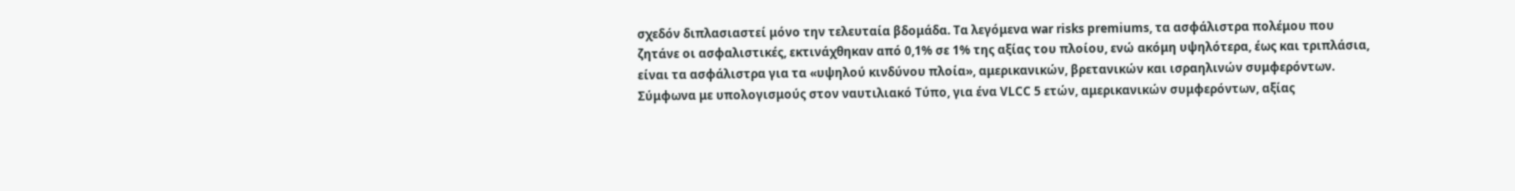σχεδόν διπλασιαστεί μόνο την τελευταία βδομάδα. Τα λεγόμενα war risks premiums, τα ασφάλιστρα πολέμου που ζητάνε οι ασφαλιστικές, εκτινάχθηκαν από 0,1% σε 1% της αξίας του πλοίου, ενώ ακόμη υψηλότερα, έως και τριπλάσια, είναι τα ασφάλιστρα για τα «υψηλού κινδύνου πλοία», αμερικανικών, βρετανικών και ισραηλινών συμφερόντων. Σύμφωνα με υπολογισμούς στον ναυτιλιακό Τύπο, για ένα VLCC 5 ετών, αμερικανικών συμφερόντων, αξίας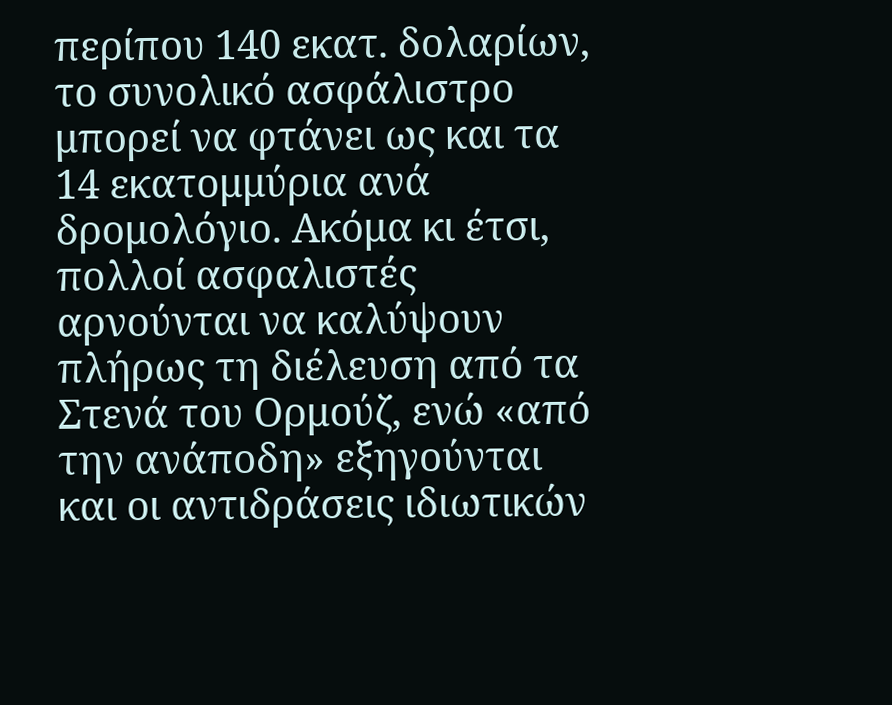περίπου 140 εκατ. δολαρίων, το συνολικό ασφάλιστρο μπορεί να φτάνει ως και τα 14 εκατομμύρια ανά δρομολόγιο. Ακόμα κι έτσι, πολλοί ασφαλιστές αρνούνται να καλύψουν πλήρως τη διέλευση από τα Στενά του Ορμούζ, ενώ «από την ανάποδη» εξηγούνται και οι αντιδράσεις ιδιωτικών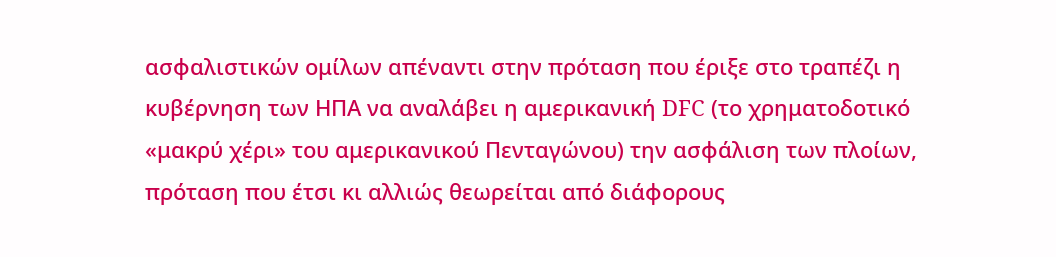ασφαλιστικών ομίλων απέναντι στην πρόταση που έριξε στο τραπέζι η κυβέρνηση των ΗΠΑ να αναλάβει η αμερικανική DFC (το χρηματοδοτικό «μακρύ χέρι» του αμερικανικού Πενταγώνου) την ασφάλιση των πλοίων, πρόταση που έτσι κι αλλιώς θεωρείται από διάφορους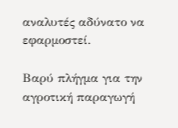αναλυτές αδύνατο να εφαρμοστεί.

Βαρύ πλήγμα για την αγροτική παραγωγή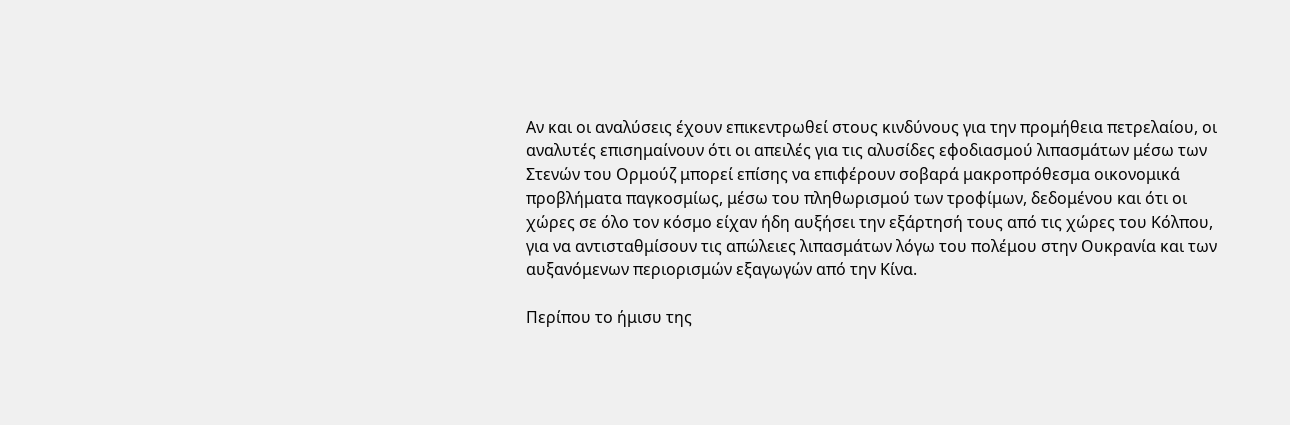Αν και οι αναλύσεις έχουν επικεντρωθεί στους κινδύνους για την προμήθεια πετρελαίου, οι αναλυτές επισημαίνουν ότι οι απειλές για τις αλυσίδες εφοδιασμού λιπασμάτων μέσω των Στενών του Oρμούζ μπορεί επίσης να επιφέρουν σοβαρά μακροπρόθεσμα οικονομικά προβλήματα παγκοσμίως, μέσω του πληθωρισμού των τροφίμων, δεδομένου και ότι οι χώρες σε όλο τον κόσμο είχαν ήδη αυξήσει την εξάρτησή τους από τις χώρες του Κόλπου, για να αντισταθμίσουν τις απώλειες λιπασμάτων λόγω του πολέμου στην Ουκρανία και των αυξανόμενων περιορισμών εξαγωγών από την Κίνα.

Περίπου το ήμισυ της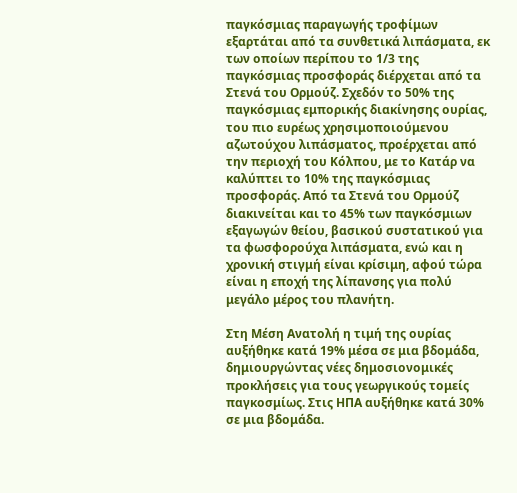παγκόσμιας παραγωγής τροφίμων εξαρτάται από τα συνθετικά λιπάσματα, εκ των οποίων περίπου το 1/3 της παγκόσμιας προσφοράς διέρχεται από τα Στενά του Ορμούζ. Σχεδόν το 50% της παγκόσμιας εμπορικής διακίνησης ουρίας, του πιο ευρέως χρησιμοποιούμενου αζωτούχου λιπάσματος, προέρχεται από την περιοχή του Κόλπου, με το Κατάρ να καλύπτει το 10% της παγκόσμιας προσφοράς. Από τα Στενά του Ορμούζ διακινείται και το 45% των παγκόσμιων εξαγωγών θείου, βασικού συστατικού για τα φωσφορούχα λιπάσματα, ενώ και η χρονική στιγμή είναι κρίσιμη, αφού τώρα είναι η εποχή της λίπανσης για πολύ μεγάλο μέρος του πλανήτη.

Στη Μέση Ανατολή η τιμή της ουρίας αυξήθηκε κατά 19% μέσα σε μια βδομάδα, δημιουργώντας νέες δημοσιονομικές προκλήσεις για τους γεωργικούς τομείς παγκοσμίως. Στις ΗΠΑ αυξήθηκε κατά 30% σε μια βδομάδα.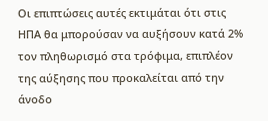Οι επιπτώσεις αυτές εκτιμάται ότι στις ΗΠΑ θα μπορούσαν να αυξήσουν κατά 2% τον πληθωρισμό στα τρόφιμα, επιπλέον της αύξησης που προκαλείται από την άνοδο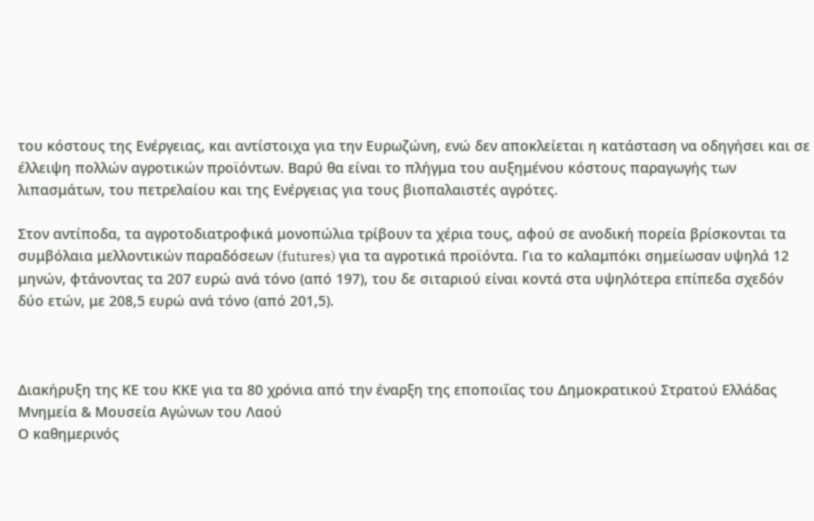του κόστους της Ενέργειας, και αντίστοιχα για την Ευρωζώνη, ενώ δεν αποκλείεται η κατάσταση να οδηγήσει και σε έλλειψη πολλών αγροτικών προϊόντων. Βαρύ θα είναι το πλήγμα του αυξημένου κόστους παραγωγής των λιπασμάτων, του πετρελαίου και της Ενέργειας για τους βιοπαλαιστές αγρότες.

Στον αντίποδα, τα αγροτοδιατροφικά μονοπώλια τρίβουν τα χέρια τους, αφού σε ανοδική πορεία βρίσκονται τα συμβόλαια μελλοντικών παραδόσεων (futures) για τα αγροτικά προϊόντα. Για το καλαμπόκι σημείωσαν υψηλά 12 μηνών, φτάνοντας τα 207 ευρώ ανά τόνο (από 197), του δε σιταριού είναι κοντά στα υψηλότερα επίπεδα σχεδόν δύο ετών, με 208,5 ευρώ ανά τόνο (από 201,5).



Διακήρυξη της ΚΕ του ΚΚΕ για τα 80 χρόνια από την έναρξη της εποποιΐας του Δημοκρατικού Στρατού Ελλάδας
Μνημεία & Μουσεία Αγώνων του Λαού
Ο καθημερινός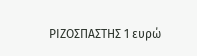ΡΙΖΟΣΠΑΣΤΗΣ 1 ευρώ